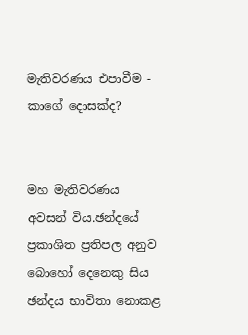මැතිවරණය එපාවීම - කාගේ දොසක්ද?


මහ මැතිවරණය අවසන් විය.ඡන්දයේ ප්‍රකාශිත ප්‍රතිපල අනුව බොහෝ දෙනෙකු සිය ඡන්දය භාවිතා නොකළ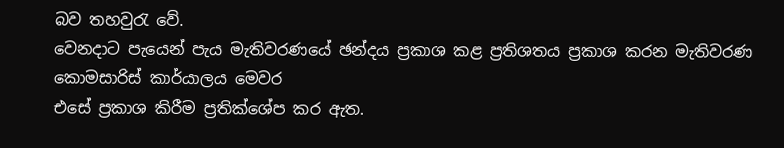බව තහවුරැ වේ.
වෙනදාට පැයෙන් පැය මැතිවරණයේ ඡන්දය ප්‍රකාශ කළ ප්‍රතිශතය ප්‍රකාශ කරන මැතිවරණ කොමසාරිස් කාර්යාලය මෙවර
එසේ ප්‍රකාශ කිරීම ප්‍රතික්ශේප කර ඇත.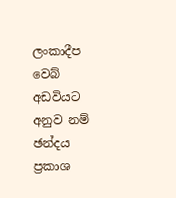ලංකාදීප වෙබ් අඩවියට අනුව නම් ඡන්දය ප්‍රකාශ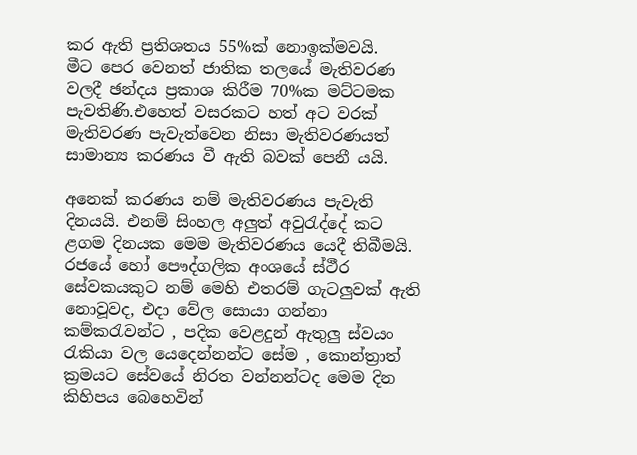කර ඇති ප්‍රතිශතය 55%ක් නොඉක්මවයි.
මීට පෙර වෙනත් ජාතික තලයේ මැතිවරණ වලදී ඡන්දය ප්‍රකාශ කිරීම 70%ක මට්ටමක පැවතිණි.එහෙත් වසරකට හත් අට වරක්
මැතිවරණ පැවැත්වෙන නිසා මැතිවරණයත් සාමාන්‍ය කරණය වී ඇති බවක් පෙනී යයි.

අනෙක් ක‍රණය නම් මැතිවරණය පැවැති දිනයයි. එනම් සිංහල අලුත් අවුරැද්දේ කට ළගම දිනයක මෙම මැතිවරණය යෙදී තිබීමයි. රජයේ හෝ පෞද්ගලික අංශයේ ස්ථීර සේවකයකුට නම් මෙහි එතරම් ගැටලුවක් ඇති නොවූවද, එදා වේල සොයා ගන්නා කම්කරැවන්ට , පදික වෙළදුන් ඇතුලු ස්වයං රැකියා වල යෙදෙන්නන්ට සේම , කොන්ත්‍රාත් ක්‍රමයට සේවයේ නිරත වන්නන්ටද මෙම දින කිහිපය බෙහෙවින්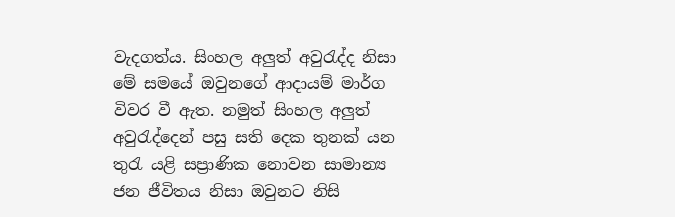වැදගත්ය. සිංහල අලුත් අවුරැද්ද නිසා මේ සමයේ ඔවුනගේ ආදායම් මාර්ග විවර වී ඇත. නමුත් සිංහල අලුත් අවුරැද්දෙන් පසු සති දෙක තුනක් යන තුරැ යළි සප්‍රාණික නොවන සාමාන්‍ය ජන ජීවිතය නිසා ඔවුනට නිසි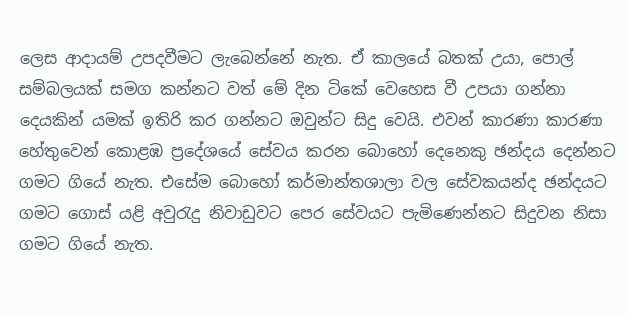ලෙස ආදායම් උපදවීමට ලැබෙන්නේ නැත. ඒ කාලයේ බතක් උයා, පොල් සම්බලයක් සමග කන්නට වත් මේ දින ටිකේ වෙහෙස වී උපයා ගන්නා දෙයකින් යමක් ඉතිරි කර ගන්නට ඔවුන්ට සිදු වෙයි. එවන් කාරණා කාරණා හේතුවෙන් කොළඹ ප්‍රදේශයේ සේවය කරන බොහෝ දෙනෙකු ඡන්දය දෙන්නට ගමට ගියේ නැත. එසේම බොහෝ කර්මාන්තශාලා වල සේවකයන්ද ඡන්දයට ගමට ගොස් යළි අවුරැදු නිවාඩුවට පෙර සේවයට පැමිණෙන්නට සිදුවන නිසා ගමට ගියේ නැත.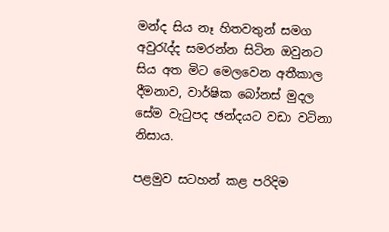මන්ද සිය නෑ හිතවතුන් සමග අවුරැද්ද සමරන්න සිටින ඔවුනට සිය අත මිට මෙලවෙන අතීකාල දීමනාව, වාර්ෂික බෝනස් මුදල සේම වැටුපද ඡන්දයට වඩා වටිනා නිසාය.

පළමුව සටහන් කළ පරිදිම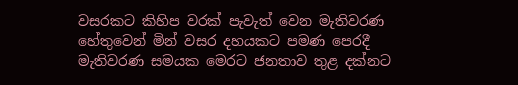වසරකට කිහිප වරක් පැවැත් වෙන මැතිවරණ හේතුවෙන් මින් වසර දහයකට පමණ පෙරදී මැතිවරණ සමයක මෙරට ජනතාව තුළ දක්නට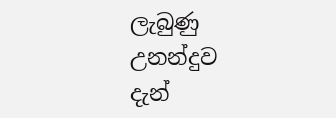ලැබුණු උනන්දුව දැන්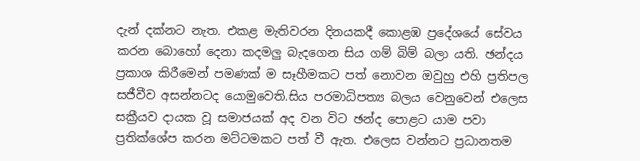දැන් දක්නට නැත. එකළ මැතිවරන දිනයකදී කොළඹ ප්‍රදේශයේ සේවය කරන බොහෝ දෙනා කදමලු බැදගෙන සිය ගම් බිම් බලා යති. ඡන්දය ප්‍රකාශ කිරීමෙන් පමණක් ම සෑහීමකට පත් නොවන ඔවුහු එහි ප්‍රතිපල සජීවීව අසන්නටද යොමුවෙති.සිය පරමාධිපත්‍ය බලය වෙනුවෙන් එලෙස සක්‍රීයව දායක වූ සමාජයක් අද වන විට ඡන්ද පොළට යාම පවා ප්‍රතික්ශේප කරන මට්ටමකට පත් වී ඇත. එලෙස වන්නට ප්‍රධානතම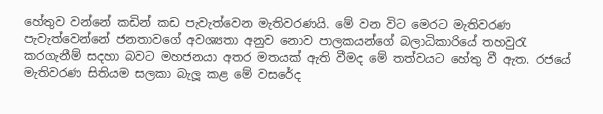හේතුව වන්නේ කඩින් කඩ පැවැත්වෙන මැතිවරණයි. මේ වන විට මෙරට මැතිවරණ පැවැත්වෙන්නේ ජනතාවගේ අවශ්‍යතා අනුව නොව පාලකයන්ගේ බලාධිකාරියේ තහවුරැ කරගැනීම් සදහා බවට මහජනයා අතර මතයක් ඇති වීමද මේ තත්වයට හේතු වී ඇත. රජයේ මැතිවරණ සිතියම සලකා බැලූ කළ මේ වසරේද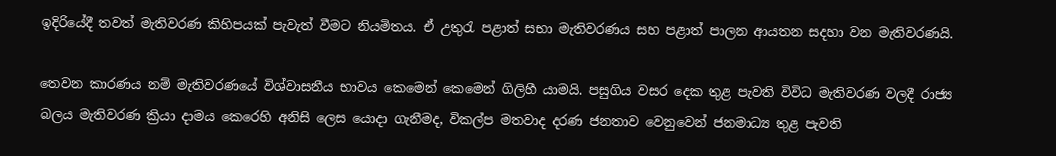ඉදිරියේදී තවත් මැතිවරණ කිහිපයක් පැවැත් වීමට නියමිතය. ඒ උතුරැ පළාත් සභා මැතිවරණය සහ පළාත් පාලන ආයතන සදහා වන මැතිවරණයි.

තෙවන කාරණය නම් මැතිවරණයේ විශ්වාසනීය භාවය කෙමෙන් කෙමෙන් ගිලිහී යාමයි. පසුගිය වසර දෙක තුළ පැවති විවිධ මැතිවරණ වලදී රාජ්‍ය බලය මැතිවරණ ක්‍රියා දාමය කෙරෙහි අනිසි ලෙස යොදා ගැනීමද, විකල්ප මතවාද දරණ ජනතාව වෙනුවෙන් ජනමාධ්‍ය තුළ පැවති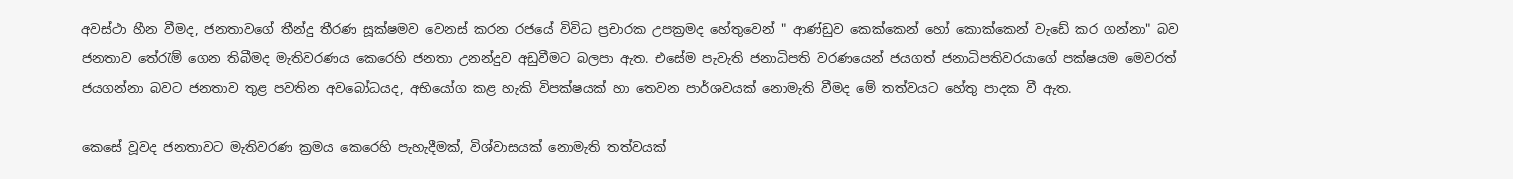අවස්ථා හීන වීමද, ජනතාවගේ තීන්දු තීරණ සූක්ෂමව වෙනස් කරන රජයේ විවිධ ප්‍රචාරක උපක්‍රමද හේතුවෙන් " ආණ්ඩුව කෙක්කෙන් හෝ කොක්කෙන් වැඩේ කර ගන්නා" බව ජනතාව තේරැම් ගෙන තිබීමද මැතිවරණය කෙරෙහි ජනතා උනන්දුව අඩුවීමට බලපා ඇත. එසේම පැවැති ජනාධිපති වරණයෙන් ජයගත් ජනාධිපතිවරයාගේ පක්ෂයම මෙවරත් ජයගන්නා බවට ජනතාව තුළ පවතින අවබෝධයද, අභියෝග කළ හැකි විපක්ෂයක් හා තෙවන පාර්ශවයක් නොමැති වීමද මේ තත්වයට හේතු පාදක වී ඇත.

කෙසේ වූවද ජනතාවට මැතිවරණ ක්‍රමය කෙරෙහි පැහැදීමක්, විශ්වාසයක් නොමැති තත්වයක්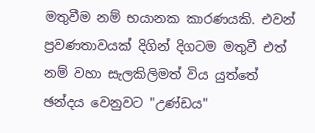මතුවීම නම් භයානක කාරණයකි. එවන් ප්‍රවණතාවයක් දිගින් දිගටම මතුවී එත් නම් වහා සැලකිලිමත් විය යුත්තේ ඡන්දය වෙනුවට "උණ්ඩය"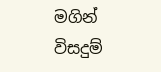මගින් විසදුම්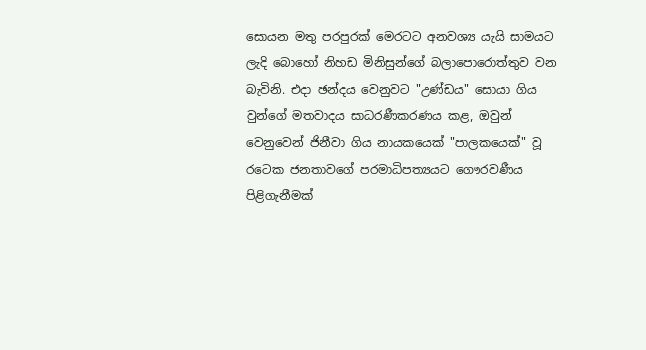සොයන මතු පරපුරක් මෙරටට අනවශ්‍ය යැයි සාමයට ලැදි බොහෝ නිහඩ මිනිසුන්ගේ බලාපොරොත්තුව වන බැවිනි. එදා ඡන්දය වෙනුවට "උණ්ඩය" සොයා ගිය වුන්ගේ මතවාදය සාධරණීකරණය කළ, ඔවුන් වෙනුවෙන් ජිනීවා ගිය නායකයෙක් "පාලකයෙක්" වූ රටෙක ජනතාවගේ පරමාධිපත්‍යයට ගෞරවණීය පිළිගැනීමක්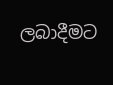ලබාදීමට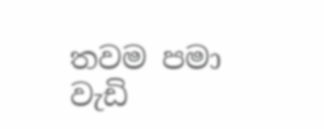තවම පමා වැඩි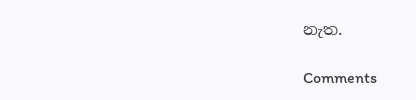නැත.

Comments